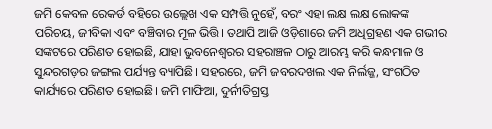ଜମି କେବଳ ରେକର୍ଡ ବହିରେ ଉଲ୍ଲେଖ ଏକ ସମ୍ପତ୍ତି ନୁହେଁ, ବରଂ ଏହା ଲକ୍ଷ ଲକ୍ଷ ଲୋକଙ୍କ ପରିଚୟ, ଜୀବିକା ଏବଂ ବଞ୍ଚିବାର ମୂଳ ଭିତ୍ତି। ତଥାପି ଆଜି ଓଡ଼ିଶାରେ ଜମି ଅଧିଗ୍ରହଣ ଏକ ଗଭୀର ସଙ୍କଟରେ ପରିଣତ ହୋଇଛି, ଯାହା ଭୁବନେଶ୍ୱରର ସହରାଞ୍ଚଳ ଠାରୁ ଆରମ୍ଭ କରି କନ୍ଧମାଳ ଓ ସୁନ୍ଦରଗଡ଼ର ଜଙ୍ଗଲ ପର୍ଯ୍ୟନ୍ତ ବ୍ୟାପିଛି। ସହରରେ, ଜମି ଜବରଦଖଲ ଏକ ନିର୍ଲଜ୍ଜ, ସଂଗଠିତ କାର୍ଯ୍ୟରେ ପରିଣତ ହୋଇଛି। ଜମି ମାଫିଆ, ଦୁର୍ନୀତିଗ୍ରସ୍ତ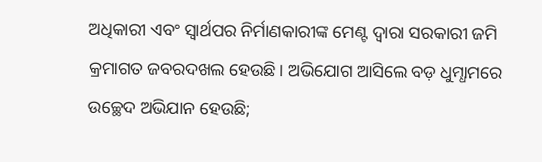ଅଧିକାରୀ ଏବଂ ସ୍ୱାର୍ଥପର ନିର୍ମାଣକାରୀଙ୍କ ମେଣ୍ଟ ଦ୍ୱାରା ସରକାରୀ ଜମି କ୍ରମାଗତ ଜବରଦଖଲ ହେଉଛି। ଅଭିଯୋଗ ଆସିଲେ ବଡ଼ ଧୁମ୍ଧାମରେ ଉଚ୍ଛେଦ ଅଭିଯାନ ହେଉଛି;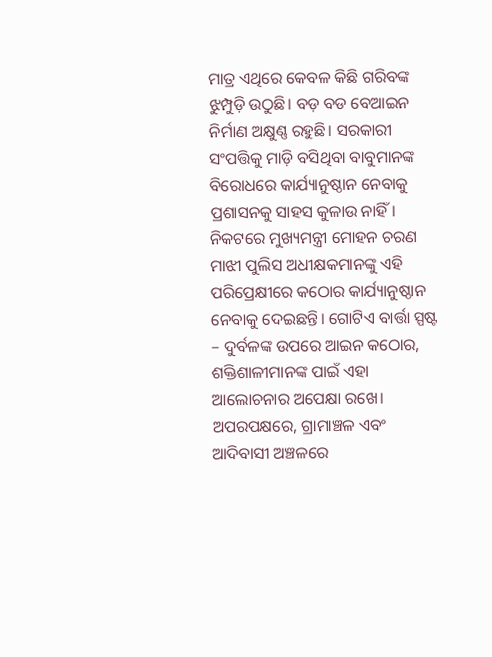ମାତ୍ର ଏଥିରେ କେବଳ କିଛି ଗରିବଙ୍କ ଝୁମ୍ପୁଡ଼ି ଉଠୁଛି। ବଡ଼ ବଡ ବେଆଇନ ନିର୍ମାଣ ଅକ୍ଷୁଣ୍ଣ ରହୁଛି। ସରକାରୀ ସଂପତ୍ତିକୁ ମାଡ଼ି ବସିଥିବା ବାବୁମାନଙ୍କ ବିରୋଧରେ କାର୍ଯ୍ୟାନୁଷ୍ଠାନ ନେବାକୁ ପ୍ରଶାସନକୁ ସାହସ କୁଳାଉ ନାହିଁ। ନିକଟରେ ମୁଖ୍ୟମନ୍ତ୍ରୀ ମୋହନ ଚରଣ ମାଝୀ ପୁଲିସ ଅଧୀକ୍ଷକମାନଙ୍କୁ ଏହି ପରିପ୍ରେକ୍ଷୀରେ କଠୋର କାର୍ଯ୍ୟାନୁଷ୍ଠାନ ନେବାକୁ ଦେଇଛନ୍ତି। ଗୋଟିଏ ବାର୍ତ୍ତା ସ୍ପଷ୍ଟ – ଦୁର୍ବଳଙ୍କ ଉପରେ ଆଇନ କଠୋର, ଶକ୍ତିଶାଳୀମାନଙ୍କ ପାଇଁ ଏହା ଆଲୋଚନାର ଅପେକ୍ଷା ରଖେ।
ଅପରପକ୍ଷରେ, ଗ୍ରାମାଞ୍ଚଳ ଏବଂ ଆଦିବାସୀ ଅଞ୍ଚଳରେ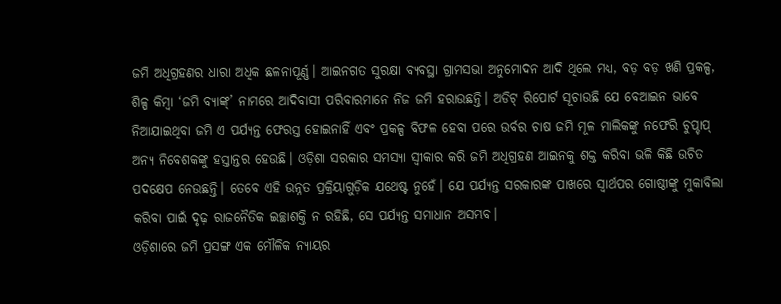ଜମି ଅଧିଗ୍ରହଣର ଧାରା ଅଧିକ ଛଳନାପୂର୍ଣ୍ଣ। ଆଇନଗତ ସୁରକ୍ଷା ବ୍ୟବସ୍ଥା ଗ୍ରାମସଭା ଅନୁମୋଦନ ଆଦି ଥିଲେ ମଧ୍ୟ, ବଡ଼ ବଡ଼ ଖଣି ପ୍ରକଳ୍ପ, ଶିଳ୍ପ କିମ୍ବା ‘ଜମି ବ୍ୟାଙ୍କ୍’ ନାମରେ ଆଦିବାସୀ ପରିବାରମାନେ ନିଜ ଜମି ହରାଉଛନ୍ତି। ଅଡିଟ୍ ରିପୋର୍ଟ ସୂଚାଉଛି ଯେ ବେଆଇନ ଭାବେ ନିଆଯାଇଥିବା ଜମି ଏ ପର୍ଯ୍ୟନ୍ତ ଫେରସ୍ତ ହୋଇନାହିଁ ଏବଂ ପ୍ରକଳ୍ପ ବିଫଳ ହେବା ପରେ ଉର୍ବର ଚାଷ ଜମି ମୂଳ ମାଲିକଙ୍କୁ ନଫେରି ଚୁପ୍ଚାପ୍ ଅନ୍ୟ ନିବେଶକଙ୍କୁ ହସ୍ତାନ୍ତର ହେଉଛି। ଓଡ଼ିଶା ସରକାର ସମସ୍ୟା ସ୍ୱୀକାର କରି ଜମି ଅଧିଗ୍ରହଣ ଆଇନକୁ ଶକ୍ତ କରିବା ଭଳି କିଛି ଉଚିତ ପଦକ୍ଷେପ ନେଉଛନ୍ତି। ତେବେ ଏହି ଉନ୍ନତ ପ୍ରକ୍ରିୟାଗୁଡ଼ିକ ଯଥେଷ୍ଟ ନୁହେଁ। ଯେ ପର୍ଯ୍ୟନ୍ତ ସରକାରଙ୍କ ପାଖରେ ସ୍ୱାର୍ଥପର ଗୋଷ୍ଠୀଙ୍କୁ ମୁକାବିଲା କରିବା ପାଇଁ ଦୃଢ଼ ରାଜନୈତିକ ଇଚ୍ଛାଶକ୍ତି ନ ରହିଛି, ସେ ପର୍ଯ୍ୟନ୍ତ ସମାଧାନ ଅସମ୍ଭବ।
ଓଡ଼ିଶାରେ ଜମି ପ୍ରସଙ୍ଗ ଏକ ମୌଳିକ ନ୍ୟାୟର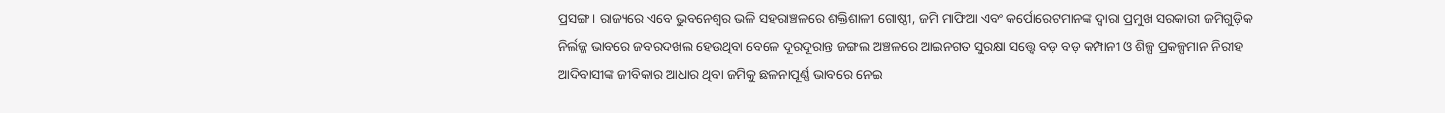ପ୍ରସଙ୍ଗ। ରାଜ୍ୟରେ ଏବେ ଭୁବନେଶ୍ୱର ଭଳି ସହରାଞ୍ଚଳରେ ଶକ୍ତିଶାଳୀ ଗୋଷ୍ଠୀ, ଜମି ମାଫିଆ ଏବଂ କର୍ପୋରେଟମାନଙ୍କ ଦ୍ୱାରା ପ୍ରମୁଖ ସରକାରୀ ଜମିଗୁଡ଼ିକ ନିର୍ଲଜ୍ଜ ଭାବରେ ଜବରଦଖଲ ହେଉଥିବା ବେଳେ ଦୂରଦୂରାନ୍ତ ଜଙ୍ଗଲ ଅଞ୍ଚଳରେ ଆଇନଗତ ସୁରକ୍ଷା ସତ୍ତ୍ୱେ ବଡ଼ ବଡ଼ କମ୍ପାନୀ ଓ ଶିଳ୍ପ ପ୍ରକଳ୍ପମାନ ନିରୀହ ଆଦିବାସୀଙ୍କ ଜୀବିକାର ଆଧାର ଥିବା ଜମିକୁ ଛଳନାପୂର୍ଣ୍ଣ ଭାବରେ ନେଇ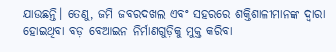ଯାଉଛନ୍ତି। ତେଣୁ, ଜମି ଜବରଦଖଲ ଏବଂ ସହରରେ ଶକ୍ତିଶାଳୀମାନଙ୍କ ଦ୍ୱାରା ହୋଇଥିବା ବଡ଼ ବେଆଇନ ନିର୍ମାଣଗୁଡ଼ିକୁ ମୁକ୍ତ କରିବା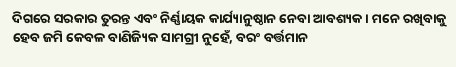ଦିଗରେ ସରକାର ତୁରନ୍ତ ଏବଂ ନିର୍ଣ୍ଣାୟକ କାର୍ଯ୍ୟାନୁଷ୍ଠାନ ନେବା ଆବଶ୍ୟକ। ମନେ ରଖିବାକୁ ହେବ ଜମି କେବଳ ବାଣିଜ୍ୟିକ ସାମଗ୍ରୀ ନୁହେଁ, ବରଂ ବର୍ତ୍ତମାନ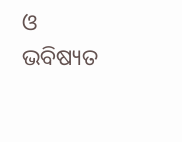ଓ ଭବିଷ୍ୟତ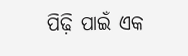ପିଢ଼ି ପାଇଁ ଏକ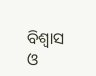ବିଶ୍ୱାସ ଓ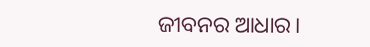ଜୀବନର ଆଧାର।